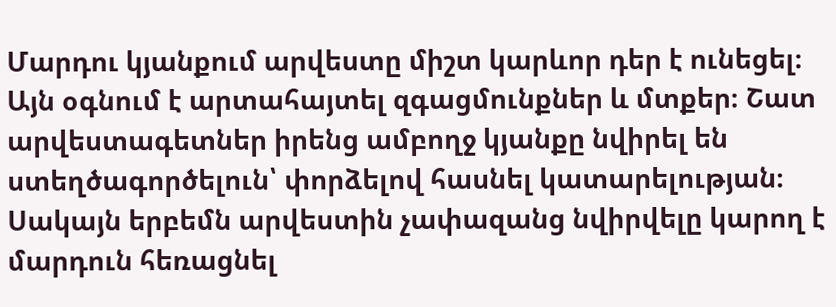Մարդու կյանքում արվեստը միշտ կարևոր դեր է ունեցել։ Այն օգնում է արտահայտել զգացմունքներ և մտքեր։ Շատ արվեստագետներ իրենց ամբողջ կյանքը նվիրել են ստեղծագործելուն՝ փորձելով հասնել կատարելության։ Սակայն երբեմն արվեստին չափազանց նվիրվելը կարող է մարդուն հեռացնել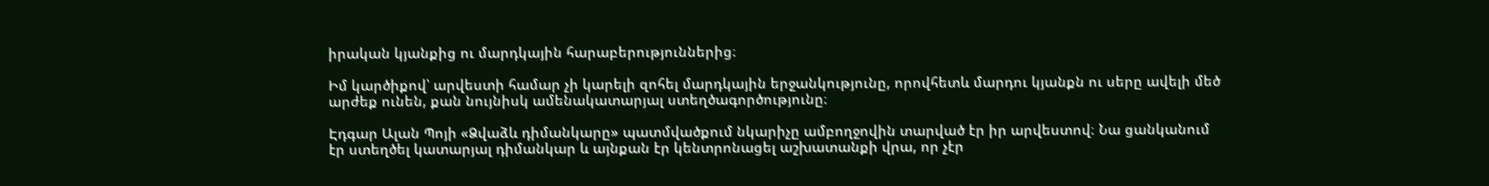իրական կյանքից ու մարդկային հարաբերություններից։

Իմ կարծիքով՝ արվեստի համար չի կարելի զոհել մարդկային երջանկությունը, որովհետև մարդու կյանքն ու սերը ավելի մեծ արժեք ունեն, քան նույնիսկ ամենակատարյալ ստեղծագործությունը։

Էդգար Ալան Պոյի «Ձվաձև դիմանկարը» պատմվածքում նկարիչը ամբողջովին տարված էր իր արվեստով։ Նա ցանկանում էր ստեղծել կատարյալ դիմանկար և այնքան էր կենտրոնացել աշխատանքի վրա, որ չէր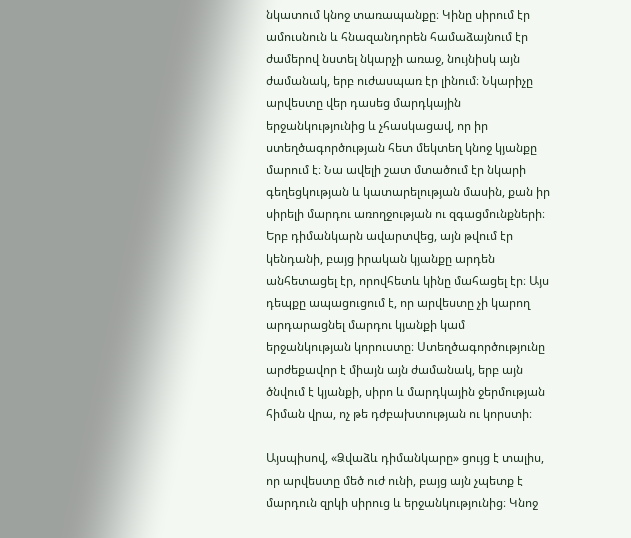նկատում կնոջ տառապանքը։ Կինը սիրում էր ամուսնուն և հնազանդորեն համաձայնում էր ժամերով նստել նկարչի առաջ, նույնիսկ այն ժամանակ, երբ ուժասպառ էր լինում։ Նկարիչը արվեստը վեր դասեց մարդկային երջանկությունից և չհասկացավ, որ իր ստեղծագործության հետ մեկտեղ կնոջ կյանքը մարում է։ Նա ավելի շատ մտածում էր նկարի գեղեցկության և կատարելության մասին, քան իր սիրելի մարդու առողջության ու զգացմունքների։ Երբ դիմանկարն ավարտվեց, այն թվում էր կենդանի, բայց իրական կյանքը արդեն անհետացել էր, որովհետև կինը մահացել էր։ Այս դեպքը ապացուցում է, որ արվեստը չի կարող արդարացնել մարդու կյանքի կամ երջանկության կորուստը։ Ստեղծագործությունը արժեքավոր է միայն այն ժամանակ, երբ այն ծնվում է կյանքի, սիրո և մարդկային ջերմության հիման վրա, ոչ թե դժբախտության ու կորստի։

Այսպիսով, «Ձվաձև դիմանկարը» ցույց է տալիս, որ արվեստը մեծ ուժ ունի, բայց այն չպետք է մարդուն զրկի սիրուց և երջանկությունից։ Կնոջ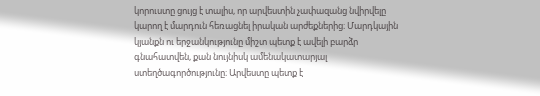կորուստը ցույց է տալիս, որ արվեստին չափազանց նվիրվելը կարող է մարդուն հեռացնել իրական արժեքներից։ Մարդկային կյանքն ու երջանկությունը միշտ պետք է ավելի բարձր գնահատվեն, քան նույնիսկ ամենակատարյալ ստեղծագործությունը։ Արվեստը պետք է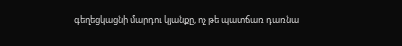գեղեցկացնի մարդու կյանքը, ոչ թե պատճառ դառնա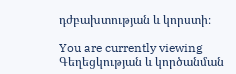դժբախտության և կորստի։

You are currently viewing Գեղեցկության և կործանման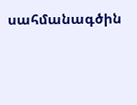սահմանագծին